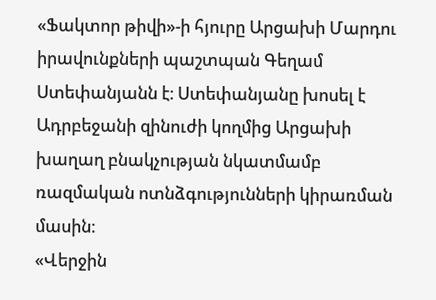«Ֆակտոր թիվի»-ի հյուրը Արցախի Մարդու իրավունքների պաշտպան Գեղամ Ստեփանյանն է։ Ստեփանյանը խոսել է Ադրբեջանի զինուժի կողմից Արցախի խաղաղ բնակչության նկատմամբ ռազմական ոտնձգությունների կիրառման մասին։
«Վերջին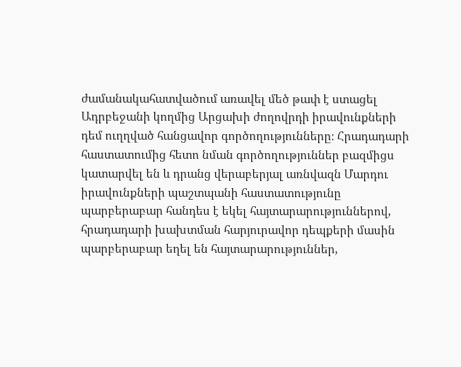ժամանակահատվածում առավել մեծ թափ է ստացել Ադրբեջանի կողմից Արցախի ժողովրդի իրավունքների դեմ ուղղված հանցավոր գործողությունները։ Հրադադարի հաստատումից հետո նման գործողություններ բազմիցս կատարվել են և դրանց վերաբերյալ առնվազն Մարդու իրավունքների պաշտպանի հաստատությունը պարբերաբար հանդես է եկել հայտարարություններով, հրադադարի խախտման հարյուրավոր դեպքերի մասին պարբերաբար եղել են հայտարարություններ,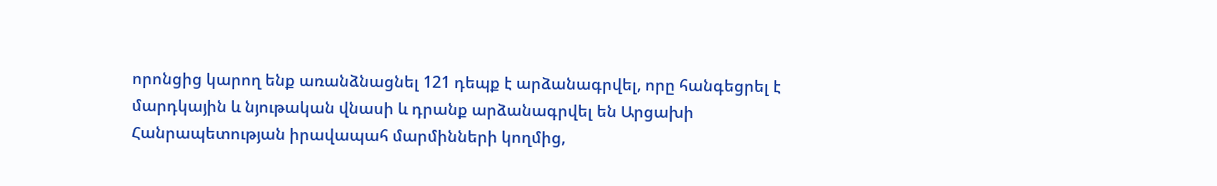որոնցից կարող ենք առանձնացնել 121 դեպք է արձանագրվել, որը հանգեցրել է մարդկային և նյութական վնասի և դրանք արձանագրվել են Արցախի Հանրապետության իրավապահ մարմինների կողմից,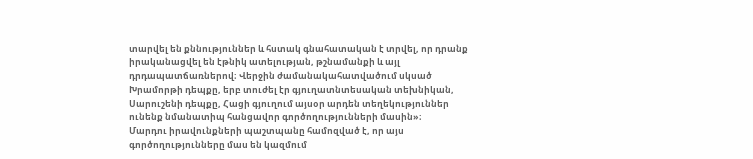տարվել են քննություններ և հստակ գնահատական է տրվել, որ դրանք իրականացվել են էթնիկ ատելության, թշնամանքի և այլ դրդապատճառներով։ Վերջին ժամանակահատվածում սկսած Խրամորթի դեպքը, երբ տուժել էր գյուղատնտեսական տեխնիկան, Սարուշենի դեպքը, Հացի գյուղում այսօր արդեն տեղեկություններ ունենք նմանատիպ հանցավոր գործողությունների մասին»։
Մարդու իրավունքների պաշտպանը համոզված է, որ այս գործողությունները մաս են կազմում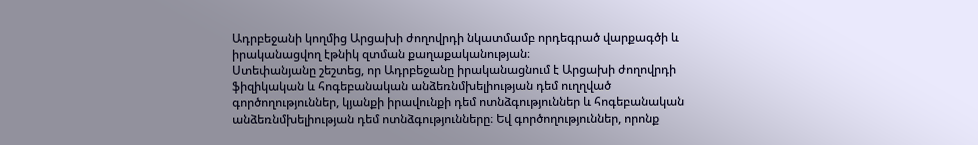Ադրբեջանի կողմից Արցախի ժողովրդի նկատմամբ որդեգրած վարքագծի և իրականացվող էթնիկ զտման քաղաքականության։
Ստեփանյանը շեշտեց, որ Ադրբեջանը իրականացնում է Արցախի ժողովրդի ֆիզիկական և հոգեբանական անձեռնմխելիության դեմ ուղղված գործողություններ, կյանքի իրավունքի դեմ ոտնձգություններ և հոգեբանական անձեռնմխելիության դեմ ոտնձգությունները։ Եվ գործողություններ, որոնք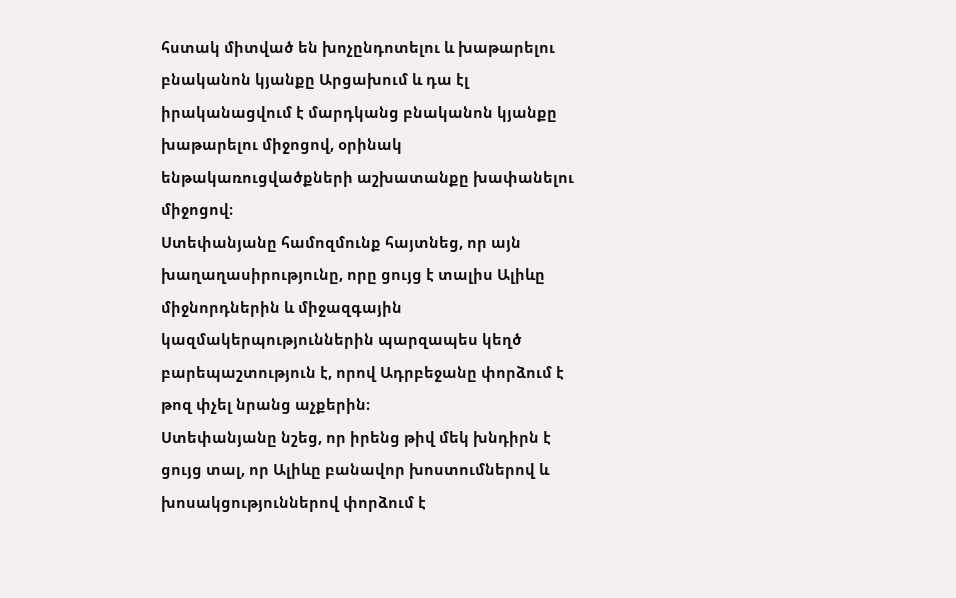հստակ միտված են խոչընդոտելու և խաթարելու բնականոն կյանքը Արցախում և դա էլ իրականացվում է մարդկանց բնականոն կյանքը խաթարելու միջոցով, օրինակ ենթակառուցվածքների աշխատանքը խափանելու միջոցով։
Ստեփանյանը համոզմունք հայտնեց, որ այն խաղաղասիրությունը, որը ցույց է տալիս Ալիևը միջնորդներին և միջազգային կազմակերպություններին պարզապես կեղծ բարեպաշտություն է, որով Ադրբեջանը փորձում է թոզ փչել նրանց աչքերին։
Ստեփանյանը նշեց, որ իրենց թիվ մեկ խնդիրն է ցույց տալ, որ Ալիևը բանավոր խոստումներով և խոսակցություններով փորձում է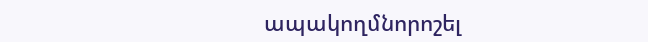ապակողմնորոշել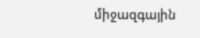միջազգային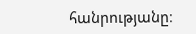հանրությանը։